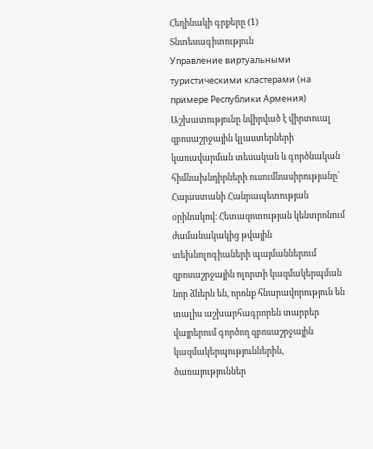Հեղինակի գրքերը (1)
Տնտեսագիտություն
Управление виртуальными туристическими кластерами (на примере Республики Армения)
Աշխատությունը նվիրված է վիրտուալ զբոսաշրջային կլաստերների կառավարման տեսական և գործնական հիմնախնդիրների ուսումնասիրությանը՝ Հայաստանի Հանրապետության օրինակով։ Հետազոտության կենտրոնում ժամանակակից թվային տեխնոլոգիաների պայմաններում զբոսաշրջային ոլորտի կազմակերպման նոր ձևերն են, որոնք հնարավորություն են տալիս աշխարհագրորեն տարբեր վայրերում գործող զբոսաշրջային կազմակերպություններին, ծառայություններ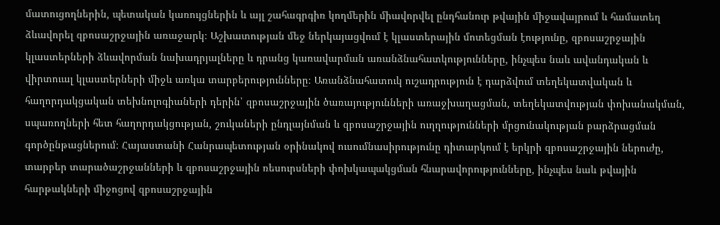մատուցողներին, պետական կառույցներին և այլ շահագրգիռ կողմերին միավորվել ընդհանուր թվային միջավայրում և համատեղ ձևավորել զբոսաշրջային առաջարկ։ Աշխատության մեջ ներկայացվում է կլաստերային մոտեցման էությունը, զբոսաշրջային կլաստերների ձևավորման նախադրյալները և դրանց կառավարման առանձնահատկությունները, ինչպես նաև ավանդական և վիրտուալ կլաստերների միջև առկա տարբերությունները։ Առանձնահատուկ ուշադրություն է դարձվում տեղեկատվական և հաղորդակցական տեխնոլոգիաների դերին՝ զբոսաշրջային ծառայությունների առաջխաղացման, տեղեկատվության փոխանակման, սպառողների հետ հաղորդակցության, շուկաների ընդլայնման և զբոսաշրջային ուղղությունների մրցունակության բարձրացման գործընթացներում։ Հայաստանի Հանրապետության օրինակով ուսումնասիրությունը դիտարկում է երկրի զբոսաշրջային ներուժը, տարբեր տարածաշրջանների և զբոսաշրջային ռեսուրսների փոխկապակցման հնարավորությունները, ինչպես նաև թվային հարթակների միջոցով զբոսաշրջային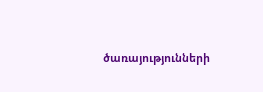ծառայությունների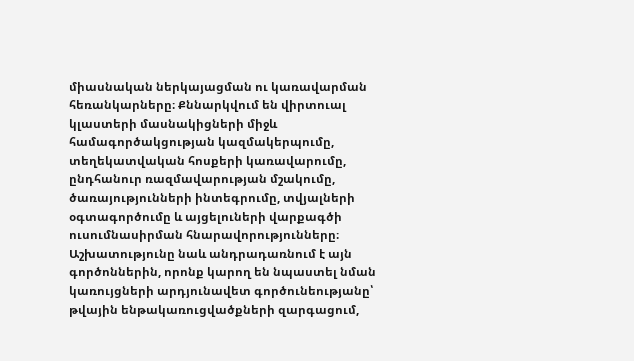միասնական ներկայացման ու կառավարման հեռանկարները։ Քննարկվում են վիրտուալ կլաստերի մասնակիցների միջև համագործակցության կազմակերպումը, տեղեկատվական հոսքերի կառավարումը, ընդհանուր ռազմավարության մշակումը, ծառայությունների ինտեգրումը, տվյալների օգտագործումը և այցելուների վարքագծի ուսումնասիրման հնարավորությունները։ Աշխատությունը նաև անդրադառնում է այն գործոններին, որոնք կարող են նպաստել նման կառույցների արդյունավետ գործունեությանը՝ թվային ենթակառուցվածքների զարգացում,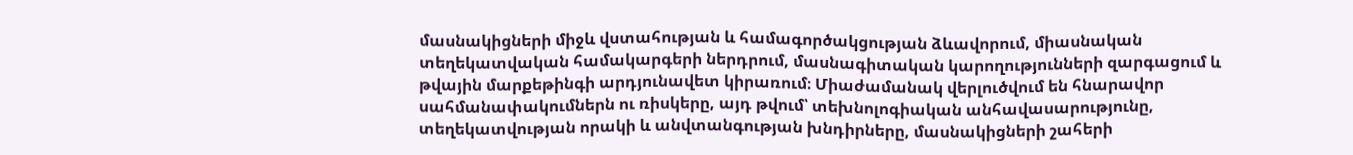մասնակիցների միջև վստահության և համագործակցության ձևավորում, միասնական տեղեկատվական համակարգերի ներդրում, մասնագիտական կարողությունների զարգացում և թվային մարքեթինգի արդյունավետ կիրառում։ Միաժամանակ վերլուծվում են հնարավոր սահմանափակումներն ու ռիսկերը, այդ թվում՝ տեխնոլոգիական անհավասարությունը, տեղեկատվության որակի և անվտանգության խնդիրները, մասնակիցների շահերի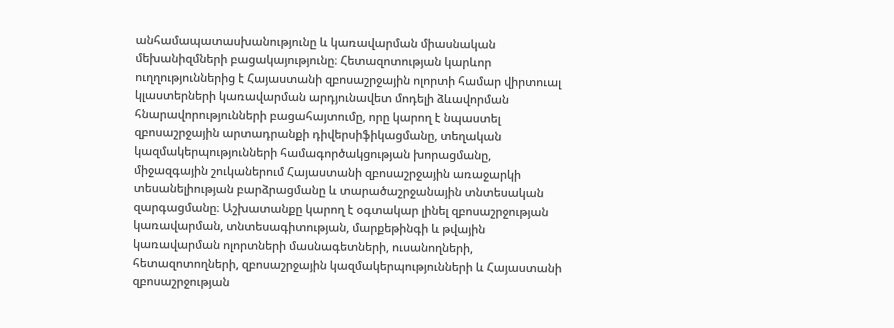անհամապատասխանությունը և կառավարման միասնական մեխանիզմների բացակայությունը։ Հետազոտության կարևոր ուղղություններից է Հայաստանի զբոսաշրջային ոլորտի համար վիրտուալ կլաստերների կառավարման արդյունավետ մոդելի ձևավորման հնարավորությունների բացահայտումը, որը կարող է նպաստել զբոսաշրջային արտադրանքի դիվերսիֆիկացմանը, տեղական կազմակերպությունների համագործակցության խորացմանը, միջազգային շուկաներում Հայաստանի զբոսաշրջային առաջարկի տեսանելիության բարձրացմանը և տարածաշրջանային տնտեսական զարգացմանը։ Աշխատանքը կարող է օգտակար լինել զբոսաշրջության կառավարման, տնտեսագիտության, մարքեթինգի և թվային կառավարման ոլորտների մասնագետների, ուսանողների, հետազոտողների, զբոսաշրջային կազմակերպությունների և Հայաստանի զբոսաշրջության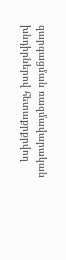զարգացման ռազմավարական խնդիրներով հետաքրքրվող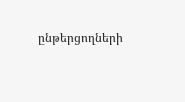ընթերցողների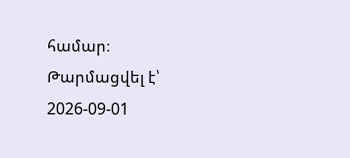համար։
Թարմացվել է՝ 2026-09-01